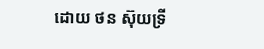ដោយ ថន ស៊ុយទ្រី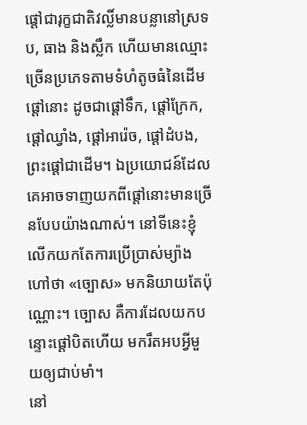ផ្ដៅជារុក្ខជាតិវល្លិ៍មានបន្លានៅស្រទប, ធាង និងស្លឹក ហើយមានឈ្មោះច្រើនប្រភេទតាមទំហំតូចធំនៃដើមផ្តៅនោះ ដូចជាផ្តៅទឹក, ផ្តៅក្រែក, ផ្តៅឈ្វាំង, ផ្តៅអារ៉េច, ផ្តៅដំបង, ព្រះផ្តៅជាដើម។ ឯប្រយោជន៍ដែលគេអាចទាញយកពីផ្តៅនោះមានច្រើនបែបយ៉ាងណាស់។ នៅទីនេះខ្ញុំលើកយកតែការប្រើប្រាស់ម្យ៉ាងហៅថា «ច្បោស» មកនិយាយតែប៉ុណ្ណោះ។ ច្បោស គឺការដែលយកបន្ទោះផ្តៅបិតហើយ មករឹតអបអ្វីមួយឲ្យជាប់មាំ។
នៅ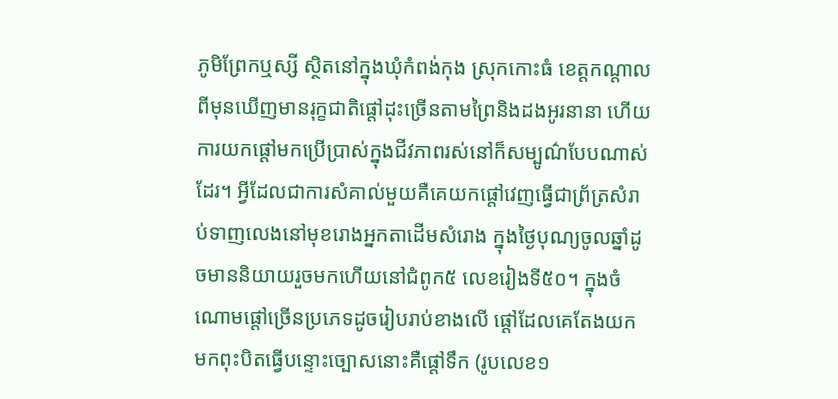ភូមិព្រែកឬស្សី ស្ថិតនៅក្នុងឃុំកំពង់កុង ស្រុកកោះធំ ខេត្តកណ្ដាល ពីមុនឃើញមានរុក្ខជាតិផ្ដៅដុះច្រើនតាមព្រៃនិងដងអូរនានា ហើយការយកផ្ដៅមកប្រើប្រាស់ក្នុងជីវភាពរស់នៅក៏សម្បូណ៌បែបណាស់ដែរ។ អ្វីដែលជាការសំគាល់មួយគឺគេយកផ្ដៅវេញធ្វើជាព្រ័ត្រសំរាប់ទាញលេងនៅមុខរោងអ្នកតាដើមសំរោង ក្នុងថ្ងៃបុណ្យចូលឆ្នាំដូចមាននិយាយរួចមកហើយនៅជំពូក៥ លេខរៀងទី៥០។ ក្នុងចំណោមផ្តៅច្រើនប្រភេទដូចរៀបរាប់ខាងលើ ផ្តៅដែលគេតែងយកមកពុះបិតធ្វើបន្ទោះច្បោសនោះគឺផ្តៅទឹក (រូបលេខ១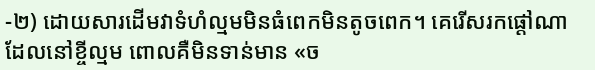-២) ដោយសារដើមវាទំហំល្មមមិនធំពេកមិនតូចពេក។ គេរើសរកផ្តៅណាដែលនៅខ្ចីល្មម ពោលគឺមិនទាន់មាន «ច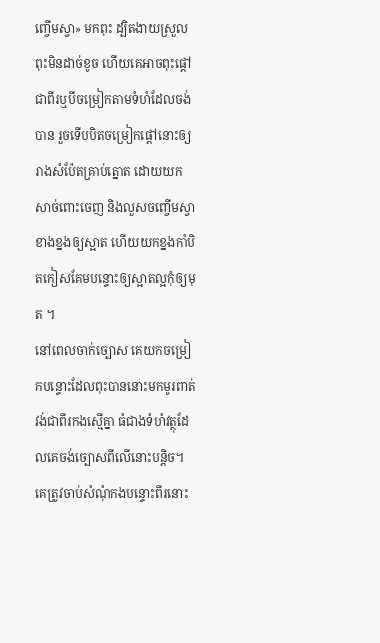ញ្ចើមស្វា» មកពុះ ដ្បិតងាយស្រួលពុះមិនដាច់ខូច ហើយគេអាចពុះផ្ដៅជាពីរឬបីចម្រៀកតាមទំហំដែលចង់បាន រួចទើបបិតចម្រៀកផ្ដៅនោះឲ្យរាងសំប៉ែតគ្រាប់ត្នោត ដោយយកសាច់ពោះចេញ និងលួសចញ្ចើមស្វាខាងខ្នងឲ្យស្អាត ហើយយកខ្នងកាំបិតកៀសគែមបន្ទោះឲ្យស្អាតល្អកុំឲ្យមុត ។
នៅពេលចាក់ច្បោស គេយកចម្រៀកបន្ទោះដែលពុះបាននោះមកមូរពាត់វង់ជាពីរកងស្មើគ្នា ធំជាងទំហំវត្ថុដែលគេចង់ច្បោសពីលើនោះបន្តិច។ គេត្រូវចាប់សំណុំកងបន្ទោះពីរនោះ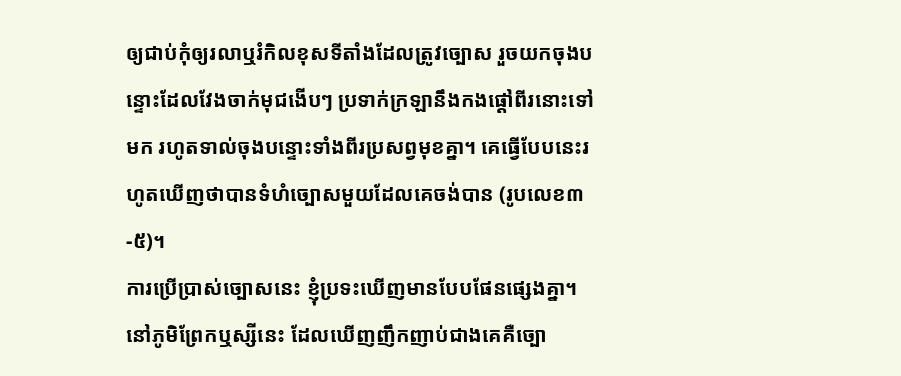ឲ្យជាប់កុំឲ្យរលាឬរំកិលខុសទីតាំងដែលត្រូវច្បោស រួចយកចុងបន្ទោះដែលវែងចាក់មុជងើបៗ ប្រទាក់ក្រឡានឹងកងផ្ដៅពីរនោះទៅមក រហូតទាល់ចុងបន្ទោះទាំងពីរប្រសព្វមុខគ្នា។ គេធ្វើបែបនេះរហូតឃើញថាបានទំហំច្បោសមួយដែលគេចង់បាន (រូបលេខ៣-៥)។
ការប្រើប្រាស់ច្បោសនេះ ខ្ញុំប្រទះឃើញមានបែបផែនផ្សេងគ្នា។ នៅភូមិព្រែកឬស្សីនេះ ដែលឃើញញឹកញាប់ជាងគេគឺច្បោ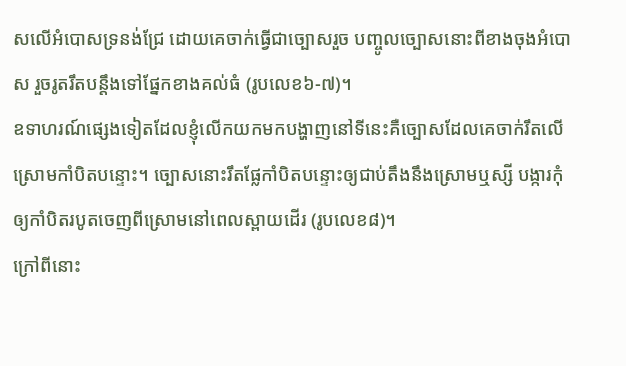សលើអំបោសទ្រនង់ជ្រែ ដោយគេចាក់ធ្វើជាច្បោសរួច បញ្ចូលច្បោសនោះពីខាងចុងអំបោស រួចរូតរឹតបន្តឹងទៅផ្នែកខាងគល់ធំ (រូបលេខ៦-៧)។
ឧទាហរណ៍ផ្សេងទៀតដែលខ្ញុំលើកយកមកបង្ហាញនៅទីនេះគឺច្បោសដែលគេចាក់រឹតលើស្រោមកាំបិតបន្ទោះ។ ច្បោសនោះរឹតផ្លែកាំបិតបន្ទោះឲ្យជាប់តឹងនឹងស្រោមឬស្សី បង្ការកុំឲ្យកាំបិតរបូតចេញពីស្រោមនៅពេលស្ពាយដើរ (រូបលេខ៨)។
ក្រៅពីនោះ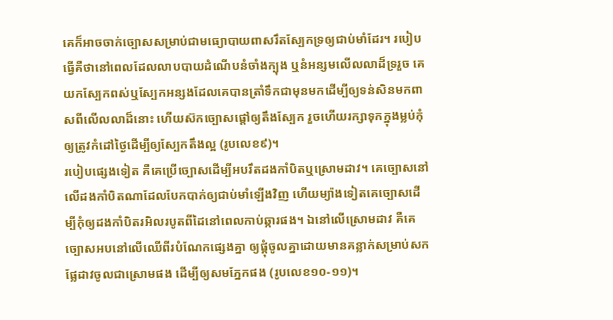គេក៏អាចចាក់ច្បោសសម្រាប់ជាមធ្យោបាយពាសរឹតស្បែកទ្រឲ្យជាប់មាំដែរ។ របៀបធ្វើគឺថានៅពេលដែលលាបបាយដំណើបនំចាំងក្បុង ឬនំអន្សមលើលលាដ៏ទ្ររួច គេយកស្បែកពស់ឬស្បែកអន្សងដែលគេបានត្រាំទឹកជាមុនមកដើម្បីឲ្យទន់សិនមកពាសពីលើលលាដ៏នោះ ហើយស៊កច្បោសផ្ដៅឲ្យតឹងស្បែក រួចហើយរក្សាទុកក្នុងម្លប់កុំឲ្យត្រូវកំដៅថ្ងៃដើម្បីឲ្យស្បែកតឹងល្អ (រូបលេខ៩)។
របៀបផ្សេងទៀត គឺគេប្រើច្បោសដើម្បីអបរឹតដងកាំបិតឬស្រោមដាវ។ គេច្បោសនៅលើដងកាំបិតណាដែលបែកបាក់ឲ្យជាប់មាំឡើងវិញ ហើយម្យ៉ាងទៀតគេច្បោសដើម្បីកុំឲ្យដងកាំបិតរអិលរបូតពីដៃនៅពេលកាប់ឆ្ការផង។ ឯនៅលើស្រោមដាវ គឺគេច្បោសអបនៅលើឈើពីរបំណែកផ្សេងគ្នា ឲ្យផ្គុំចូលគ្នាដោយមានគន្លាក់សម្រាប់សកផ្លែដាវចូលជាស្រោមផង ដើម្បីឲ្យសមភ្នែកផង (រូបលេខ១០-១១)។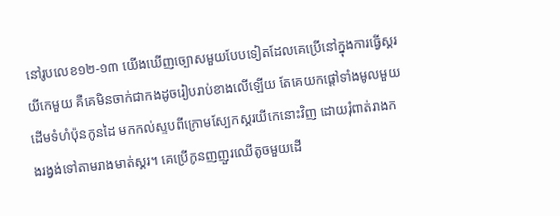នៅរូបលេខ១២-១៣ យើងឃើញច្បោសមួយបែបទៀតដែលគេប្រើនៅក្នុងការធ្វើស្គរយីកេមួយ គឺគេមិនចាក់ជាកងដូចរៀបរាប់ខាងលើឡើយ តែគេយកផ្ដៅទាំងមូលមួយដើមទំហំប៉ុនកូនដៃ មកកល់ស្ទបពីក្រោមស្បែកស្គរយីកេនោះវិញ ដោយរុំពាត់រាងកងរង្វង់ទៅតាមរាងមាត់ស្គរ។ គេប្រើកូនញញួរឈើតូចមួយដើ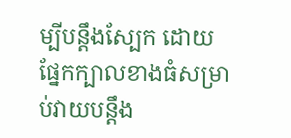ម្បីបន្តឹងស្បែក ដោយផ្នែកក្បាលខាងធំសម្រាប់វាយបន្តឹង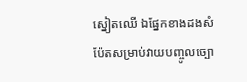ស្នៀតឈើ ឯផ្នែកខាងដងសំប៉ែតសម្រាប់វាយបញ្ចូលច្បោ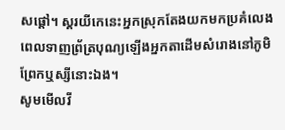សផ្ដៅ។ ស្គរយីកេនេះអ្នកស្រុកតែងយកមកប្រគំលេងពេលទាញព្រ័ត្របុណ្យឡើងអ្នកតាដើមសំរោងនៅភូមិព្រែកឬស្សីនោះឯង។
សូមមើលវី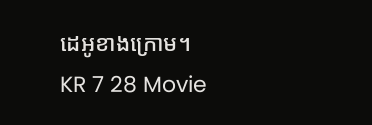ដេអូខាងក្រោម។
KR 7 28 Movie